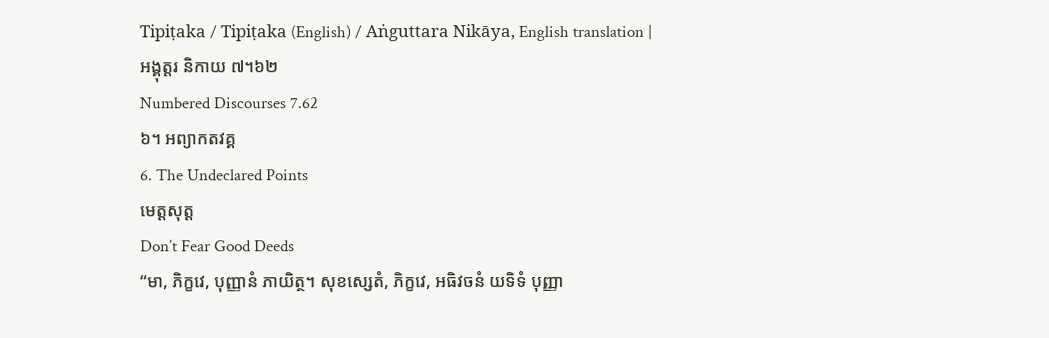Tipiṭaka / Tipiṭaka (English) / Aṅguttara Nikāya, English translation |
អង្គុត្តរ និកាយ ៧។៦២
Numbered Discourses 7.62
៦។ អព្យាកតវគ្គ
6. The Undeclared Points
មេត្តសុត្ត
Don’t Fear Good Deeds
“មា, ភិក្ខវេ, បុញ្ញានំ ភាយិត្ថ។ សុខស្សេតំ, ភិក្ខវេ, អធិវចនំ យទិទំ បុញ្ញា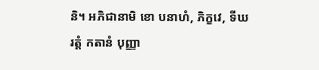និ។ អភិជានាមិ ខោ បនាហំ, ភិក្ខវេ, ទីឃរត្តំ កតានំ បុញ្ញា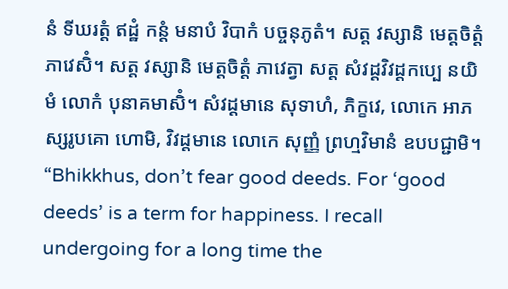នំ ទីឃរត្តំ ឥដ្ឋំ កន្តំ មនាបំ វិបាកំ បច្ចនុភូតំ។ សត្ត វស្សានិ មេត្តចិត្តំ ភាវេសិំ។ សត្ត វស្សានិ មេត្តចិត្តំ ភាវេត្វា សត្ត សំវដ្ដវិវដ្ដកប្បេ នយិមំ លោកំ បុនាគមាសិំ។ សំវដ្ដមានេ សុទាហំ, ភិក្ខវេ, លោកេ អាភស្សរូបគោ ហោមិ, វិវដ្ដមានេ លោកេ សុញ្ញំ ព្រហ្មវិមានំ ឧបបជ្ជាមិ។
“Bhikkhus, don’t fear good deeds. For ‘good deeds’ is a term for happiness. I recall undergoing for a long time the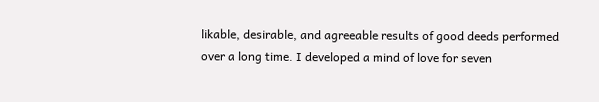likable, desirable, and agreeable results of good deeds performed over a long time. I developed a mind of love for seven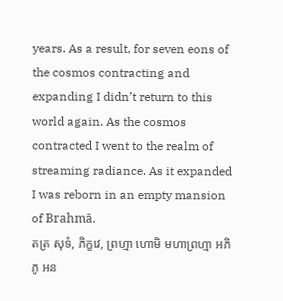years. As a result, for seven eons of the cosmos contracting and expanding I didn’t return to this world again. As the cosmos contracted I went to the realm of streaming radiance. As it expanded I was reborn in an empty mansion of Brahmā.
តត្រ សុទំ, ភិក្ខវេ, ព្រហ្មា ហោមិ មហាព្រហ្មា អភិភូ អន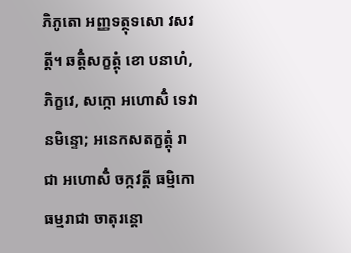ភិភូតោ អញ្ញទត្ថុទសោ វសវត្តី។ ឆត្តិំសក្ខត្តុំ ខោ បនាហំ, ភិក្ខវេ, សក្កោ អហោសិំ ទេវានមិន្ទោ; អនេកសតក្ខត្តុំ រាជា អហោសិំ ចក្កវត្តី ធម្មិកោ ធម្មរាជា ចាតុរន្តោ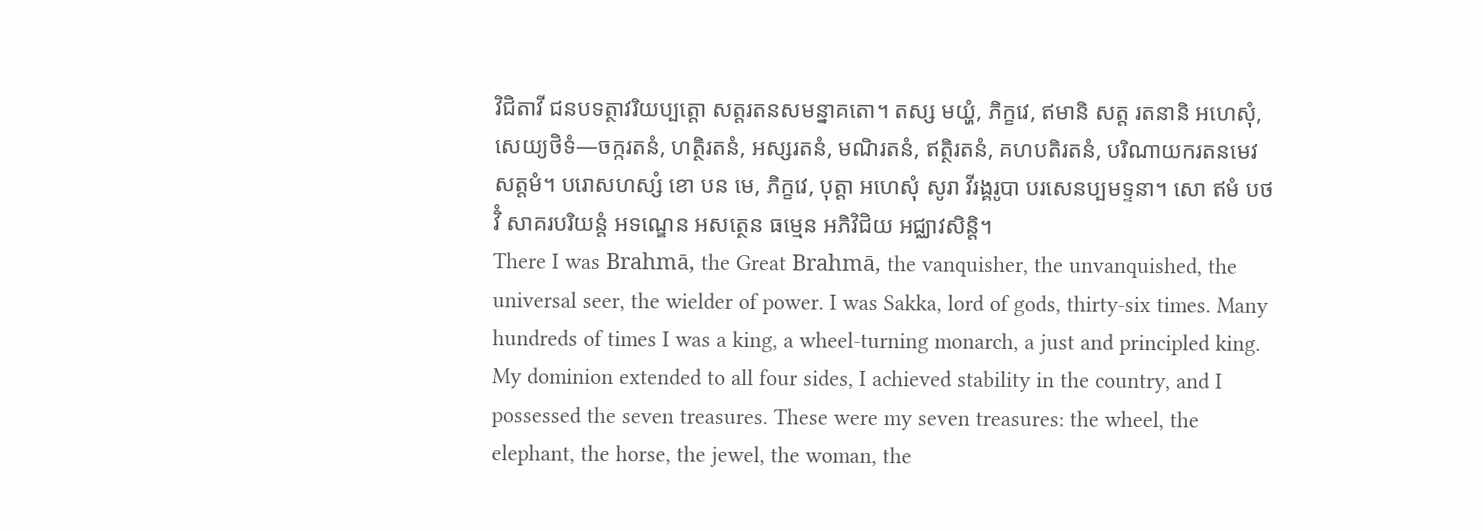វិជិតាវី ជនបទត្ថាវរិយប្បត្តោ សត្តរតនសមន្នាគតោ។ តស្ស មយ្ហំ, ភិក្ខវេ, ឥមានិ សត្ត រតនានិ អហេសុំ, សេយ្យថិទំ—ចក្ករតនំ, ហត្ថិរតនំ, អស្សរតនំ, មណិរតនំ, ឥត្ថិរតនំ, គហបតិរតនំ, បរិណាយករតនមេវ សត្តមំ។ បរោសហស្សំ ខោ បន មេ, ភិក្ខវេ, បុត្តា អហេសុំ សូរា វីរង្គរូបា បរសេនប្បមទ្ទនា។ សោ ឥមំ បថវិំ សាគរបរិយន្តំ អទណ្ឌេន អសត្ថេន ធម្មេន អភិវិជិយ អជ្ឈាវសិន្តិ។
There I was Brahmā, the Great Brahmā, the vanquisher, the unvanquished, the universal seer, the wielder of power. I was Sakka, lord of gods, thirty-six times. Many hundreds of times I was a king, a wheel-turning monarch, a just and principled king. My dominion extended to all four sides, I achieved stability in the country, and I possessed the seven treasures. These were my seven treasures: the wheel, the elephant, the horse, the jewel, the woman, the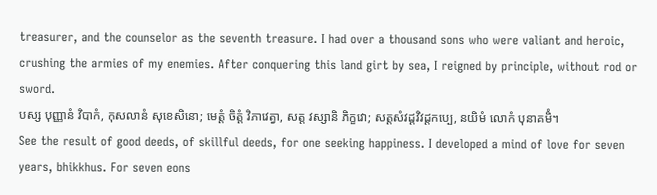treasurer, and the counselor as the seventh treasure. I had over a thousand sons who were valiant and heroic, crushing the armies of my enemies. After conquering this land girt by sea, I reigned by principle, without rod or sword.
បស្ស បុញ្ញានំ វិបាកំ, កុសលានំ សុខេសិនោ; មេត្តំ ចិត្តំ វិភាវេត្វា, សត្ត វស្សានិ ភិក្ខវោ; សត្តសំវដ្ដវិវដ្ដកប្បេ, នយិមំ លោកំ បុនាគមិំ។
See the result of good deeds, of skillful deeds, for one seeking happiness. I developed a mind of love for seven years, bhikkhus. For seven eons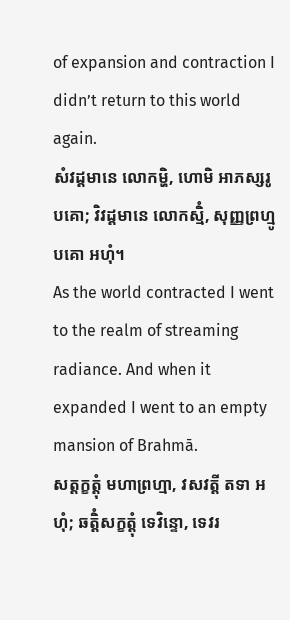of expansion and contraction I didn’t return to this world again.
សំវដ្ដមានេ លោកម្ហិ, ហោមិ អាភស្សរូបគោ; វិវដ្ដមានេ លោកស្មិំ, សុញ្ញព្រហ្មូបគោ អហុំ។
As the world contracted I went to the realm of streaming radiance. And when it expanded I went to an empty mansion of Brahmā.
សត្តក្ខត្តុំ មហាព្រហ្មា, វសវត្តី តទា អហុំ; ឆត្តិំសក្ខត្តុំ ទេវិន្ទោ, ទេវរ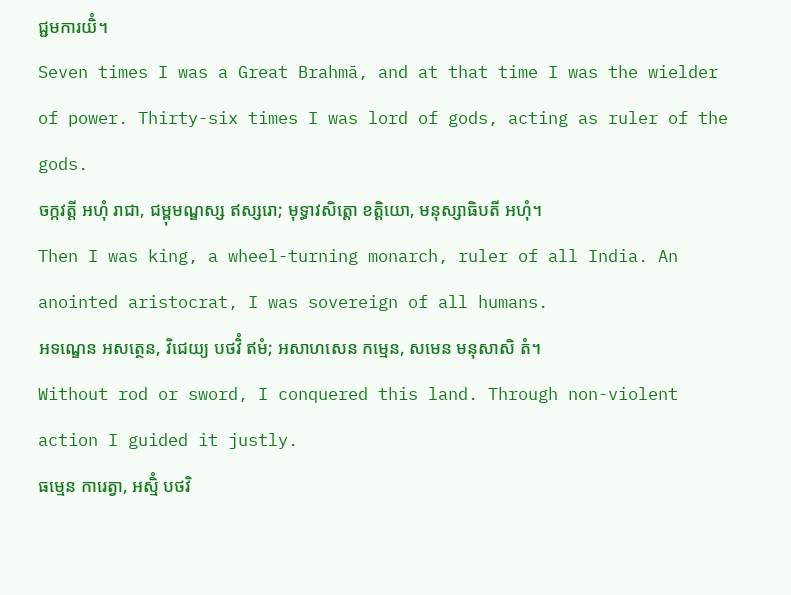ជ្ជមការយិំ។
Seven times I was a Great Brahmā, and at that time I was the wielder of power. Thirty-six times I was lord of gods, acting as ruler of the gods.
ចក្កវត្តី អហុំ រាជា, ជម្ពុមណ្ឌស្ស ឥស្សរោ; មុទ្ធាវសិត្តោ ខត្តិយោ, មនុស្សាធិបតី អហុំ។
Then I was king, a wheel-turning monarch, ruler of all India. An anointed aristocrat, I was sovereign of all humans.
អទណ្ឌេន អសត្ថេន, វិជេយ្យ បថវិំ ឥមំ; អសាហសេន កម្មេន, សមេន មនុសាសិ តំ។
Without rod or sword, I conquered this land. Through non-violent action I guided it justly.
ធម្មេន ការេត្វា, អស្មិំ បថវិ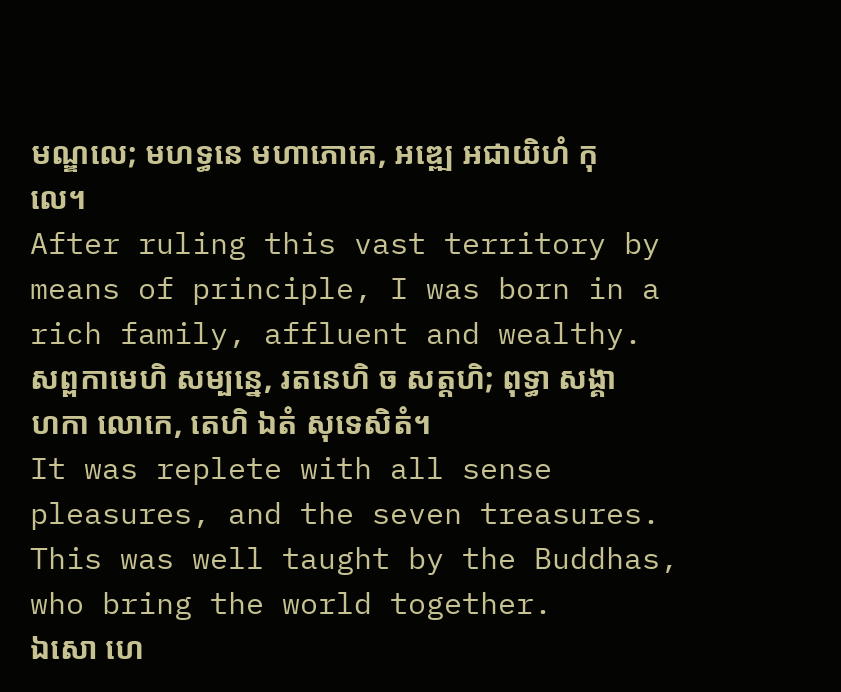មណ្ឌលេ; មហទ្ធនេ មហាភោគេ, អឌ្ឍេ អជាយិហំ កុលេ។
After ruling this vast territory by means of principle, I was born in a rich family, affluent and wealthy.
សព្ពកាមេហិ សម្បន្នេ, រតនេហិ ច សត្តហិ; ពុទ្ធា សង្គាហកា លោកេ, តេហិ ឯតំ សុទេសិតំ។
It was replete with all sense pleasures, and the seven treasures. This was well taught by the Buddhas, who bring the world together.
ឯសោ ហេ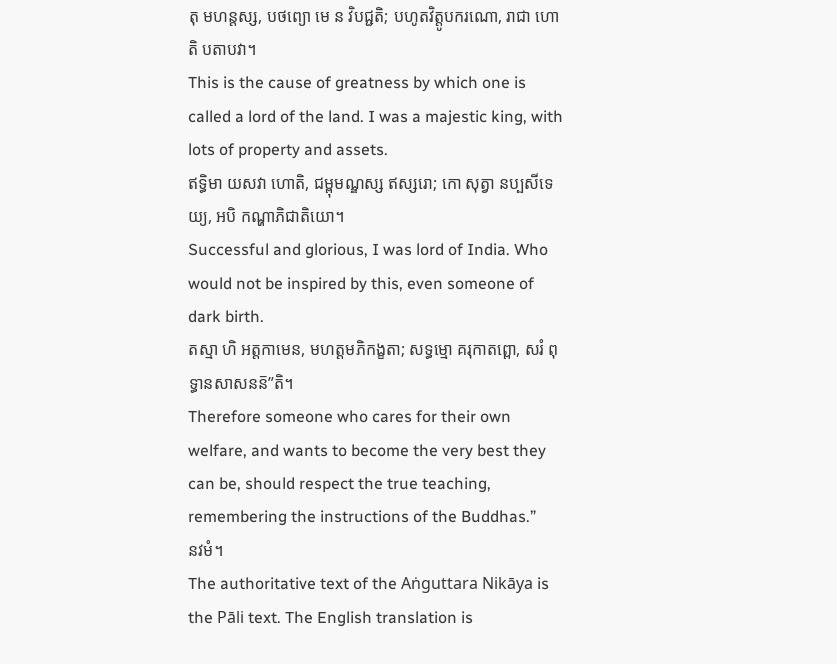តុ មហន្តស្ស, បថព្យោ មេ ន វិបជ្ជតិ; បហូតវិត្តូបករណោ, រាជា ហោតិ បតាបវា។
This is the cause of greatness by which one is called a lord of the land. I was a majestic king, with lots of property and assets.
ឥទ្ធិមា យសវា ហោតិ, ជម្ពុមណ្ឌស្ស ឥស្សរោ; កោ សុត្វា នប្បសីទេយ្យ, អបិ កណ្ហាភិជាតិយោ។
Successful and glorious, I was lord of India. Who would not be inspired by this, even someone of dark birth.
តស្មា ហិ អត្តកាមេន, មហត្តមភិកង្ខតា; សទ្ធម្មោ គរុកាតព្ពោ, សរំ ពុទ្ធានសាសនន៑”តិ។
Therefore someone who cares for their own welfare, and wants to become the very best they can be, should respect the true teaching, remembering the instructions of the Buddhas.”
នវមំ។
The authoritative text of the Aṅguttara Nikāya is the Pāli text. The English translation is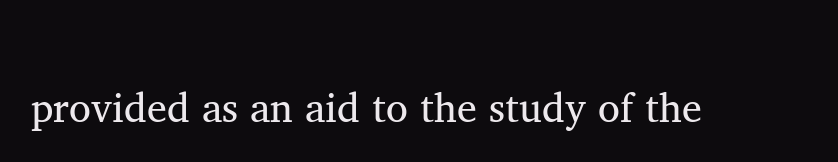provided as an aid to the study of the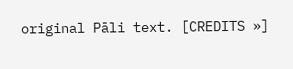original Pāli text. [CREDITS »]